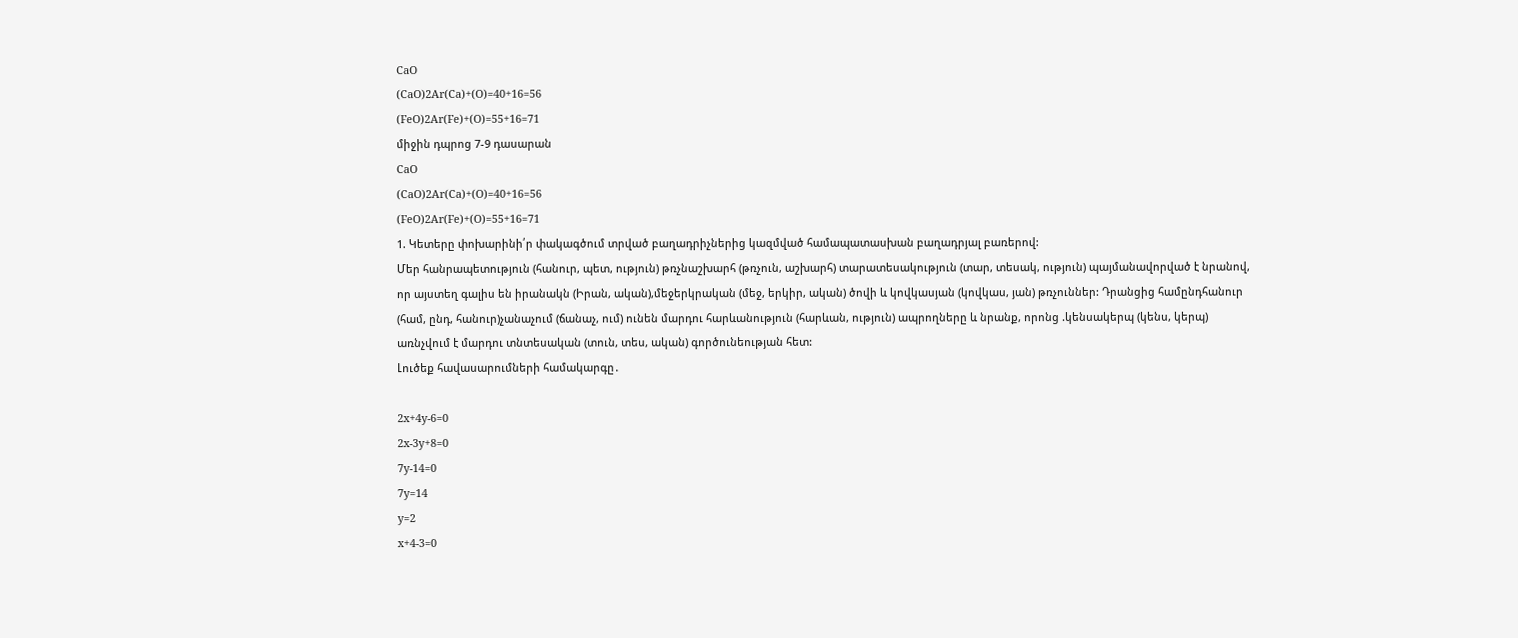CaO
(CaO)2Ar(Ca)+(O)=40+16=56
(FeO)2Ar(Fe)+(O)=55+16=71
միջին դպրոց 7-9 դասարան
CaO
(CaO)2Ar(Ca)+(O)=40+16=56
(FeO)2Ar(Fe)+(O)=55+16=71
1. Կետերը փոխարինի՛ր փակագծում տրված բաղադրիչներից կազմված համապատասխան բաղադրյալ բառերով:
Մեր հանրապետություն (հանուր, պետ, ություն) թռչնաշխարհ (թռչուն, աշխարհ) տարատեսակություն (տար, տեսակ, ություն) պայմանավորված է նրանով, որ այստեղ գալիս են իրանակն (Իրան, ական),մեջերկրական (մեջ, երկիր, ական) ծովի և կովկասյան (կովկաս, յան) թռչուններ: Դրանցից համընդհանուր (համ, ընդ, հանուր)չանաչում (ճանաչ, ում) ունեն մարդու հարևանություն (հարևան, ություն) ապրողները և նրանք, որոնց .կենսակերպ (կենս, կերպ) առնչվում է մարդու տնտեսական (տուն, տես, ական) գործունեության հետ:
Լուծեք հավասարումների համակարգը․

2x+4y-6=0
2x-3y+8=0
7y-14=0
7y=14
y=2
x+4-3=0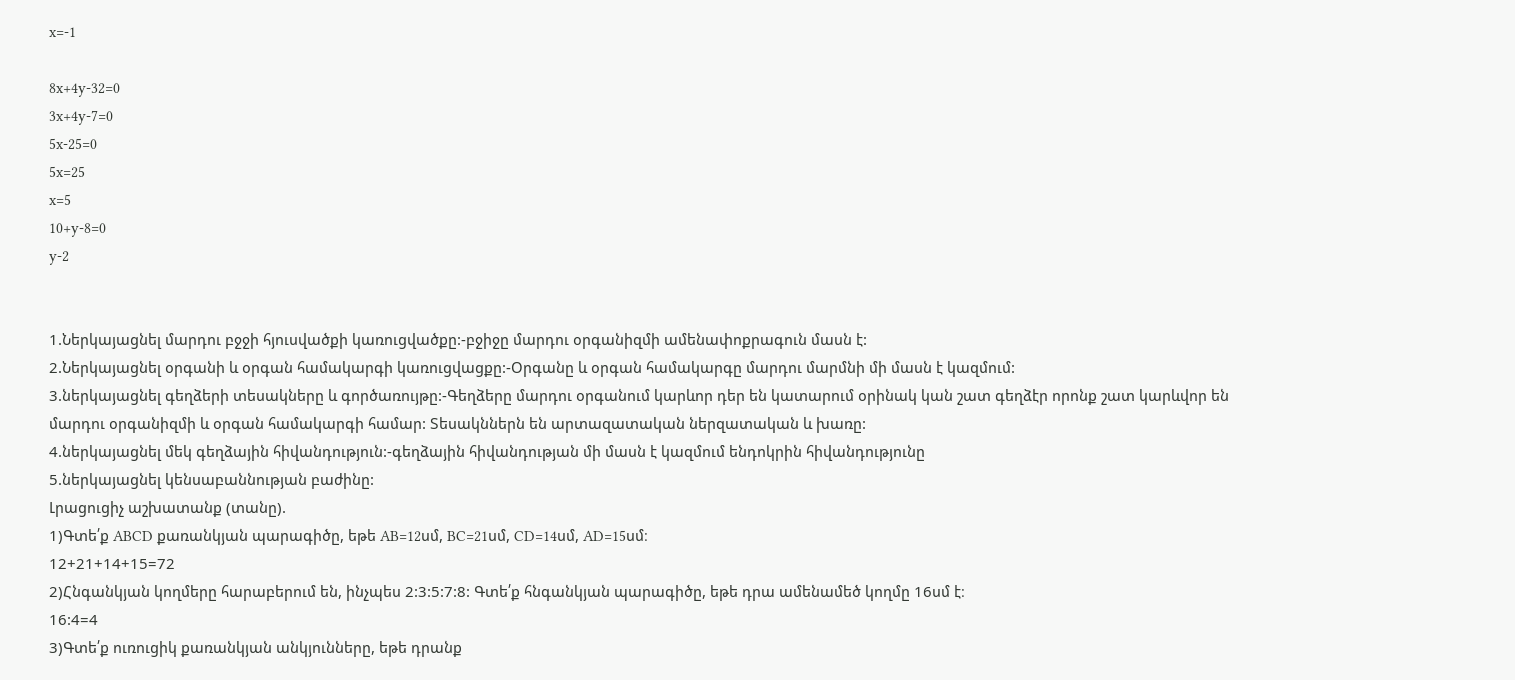x=-1

8x+4y-32=0
3x+4y-7=0
5x-25=0
5x=25
x=5
10+y-8=0
y-2


1.Ներկայացնել մարդու բջջի հյուսվածքի կառուցվածքը:-բջիջը մարդու օրգանիզմի ամենափոքրագուն մասն է:
2.Ներկայացնել օրգանի և օրգան համակարգի կառուցվացքը:-Օրգանը և օրգան համակարգը մարդու մարմնի մի մասն է կազմում:
3.ներկայացնել գեղձերի տեսակները և գործառույթը:-Գեղձերը մարդու օրգանում կարևոր դեր են կատարում օրինակ կան շատ գեղձէր որոնք շատ կարևվոր են մարդու օրգանիզմի և օրգան համակարգի համար: Տեսակններն են արտազատական ներզատական և խառը:
4.ներկայացնել մեկ գեղձային հիվանդություն:-գեղձային հիվանդության մի մասն է կազմում ենդոկրին հիվանդությունը
5.ներկայացնել կենսաբաննության բաժինը:
Լրացուցիչ աշխատանք (տանը).
1)Գտե՛ք ABCD քառանկյան պարագիծը, եթե AB=12սմ, BC=21սմ, CD=14սմ, AD=15սմ։
12+21+14+15=72
2)Հնգանկյան կողմերը հարաբերում են, ինչպես 2:3:5:7:8: Գտե՛ք հնգանկյան պարագիծը, եթե դրա ամենամեծ կողմը 16սմ է։
16:4=4
3)Գտե՛ք ուռուցիկ քառանկյան անկյունները, եթե դրանք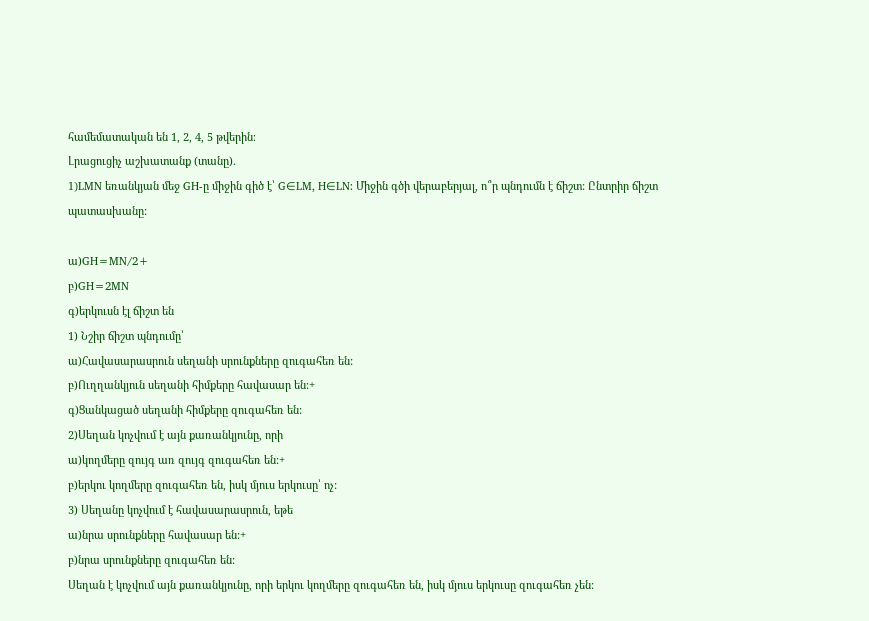համեմատական են 1, 2, 4, 5 թվերին։
Լրացուցիչ աշխատանք (տանը).
1)LMN եռանկյան մեջ GH-ը միջին գիծ է՝ G∈LM, H∈LN: Միջին գծի վերաբերյալ, ո՞ր պնդումն է ճիշտ: Ընտրիր ճիշտ պատասխանը:

ա)GH=MN/2+
բ)GH=2MN
գ)երկուսն էլ ճիշտ են
1) Նշիր ճիշտ պնդումը՝
ա)Հավասարասրուն սեղանի սրունքները զուգահեռ են:
բ)Ուղղանկյուն սեղանի հիմքերը հավասար են:+
գ)Ցանկացած սեղանի հիմքերը զուգահեռ են:
2)Սեղան կոչվում է այն քառանկյունը, որի
ա)կողմերը զույգ առ զույգ զուգահեռ են:+
բ)երկու կողմերը զուգահեռ են, իսկ մյուս երկուսը՝ ոչ:
3) Սեղանը կոչվում է հավասարասրուն, եթե
ա)նրա սրունքները հավասար են:+
բ)նրա սրունքները զուգահեռ են:
Սեղան է կոչվում այն քառանկյունը, որի երկու կողմերը զուգահեռ են, իսկ մյուս երկուսը զուգահեռ չեն: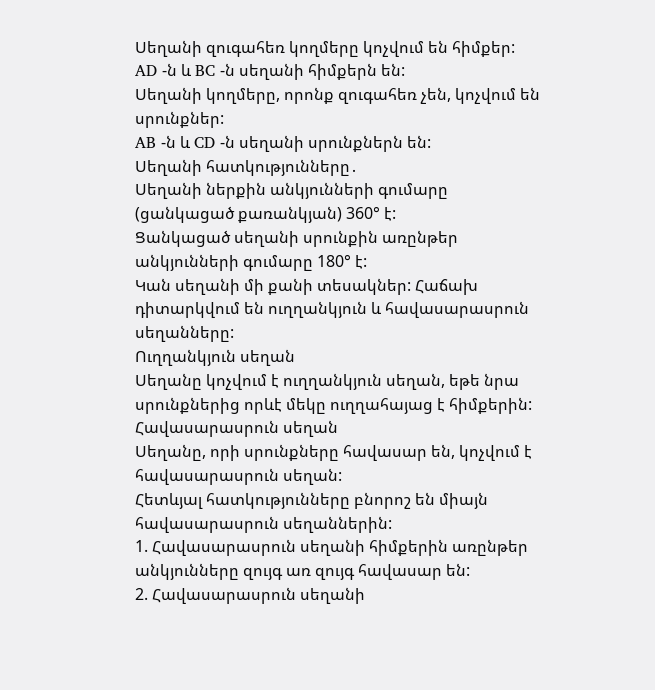Սեղանի զուգահեռ կողմերը կոչվում են հիմքեր:
AD -ն և BC -ն սեղանի հիմքերն են:
Սեղանի կողմերը, որոնք զուգահեռ չեն, կոչվում են սրունքներ:
AB -ն և CD -ն սեղանի սրունքներն են:
Սեղանի հատկությունները․
Սեղանի ներքին անկյունների գումարը (ցանկացած քառանկյան) 360° է:
Ցանկացած սեղանի սրունքին առընթեր անկյունների գումարը 180° է:
Կան սեղանի մի քանի տեսակներ: Հաճախ դիտարկվում են ուղղանկյուն և հավասարասրուն սեղանները:
Ուղղանկյուն սեղան
Սեղանը կոչվում է ուղղանկյուն սեղան, եթե նրա սրունքներից որևէ մեկը ուղղահայաց է հիմքերին:
Հավասարասրուն սեղան
Սեղանը, որի սրունքները հավասար են, կոչվում է հավասարասրուն սեղան:
Հետևյալ հատկությունները բնորոշ են միայն հավասարասրուն սեղաններին:
1. Հավասարասրուն սեղանի հիմքերին առընթեր անկյունները զույգ առ զույգ հավասար են:
2. Հավասարասրուն սեղանի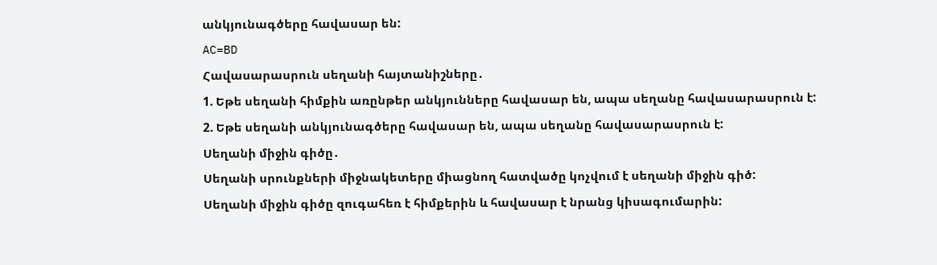անկյունագծերը հավասար են:
AC=BD
Հավասարասրուն սեղանի հայտանիշները․
1. Եթե սեղանի հիմքին առընթեր անկյունները հավասար են, ապա սեղանը հավասարասրուն է:
2. Եթե սեղանի անկյունագծերը հավասար են, ապա սեղանը հավասարասրուն է:
Սեղանի միջին գիծը․
Սեղանի սրունքների միջնակետերը միացնող հատվածը կոչվում է սեղանի միջին գիծ:
Սեղանի միջին գիծը զուգահեռ է հիմքերին և հավասար է նրանց կիսագումարին: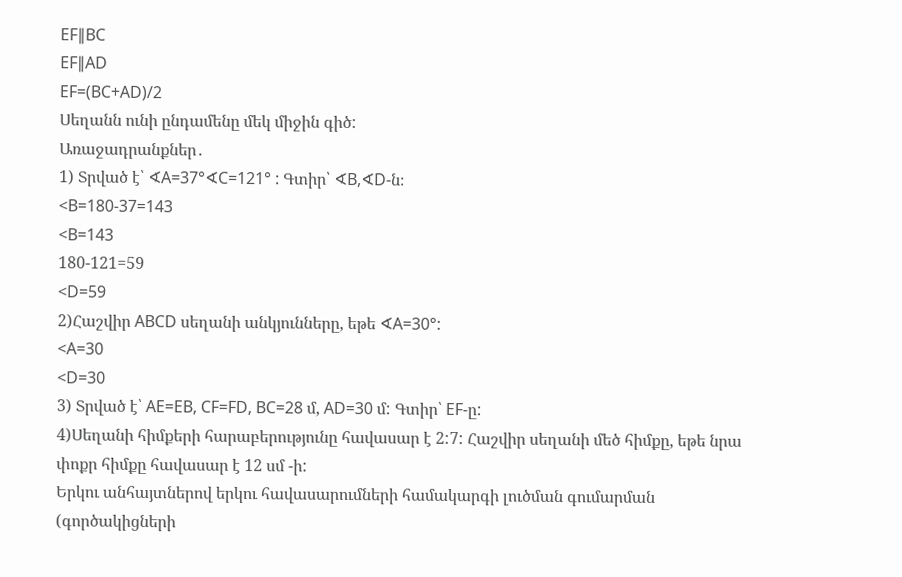EF∥BC
EF∥AD
EF=(BC+AD)/2
Սեղանն ունի ընդամենը մեկ միջին գիծ:
Առաջադրանքներ․
1) Տրված է՝ ∢A=37°∢C=121° : Գտիր՝ ∢B,∢D-ն։
<B=180-37=143
<B=143
180-121=59
<D=59
2)Հաշվիր ABCD սեղանի անկյունները, եթե ∢A=30°:
<A=30
<D=30
3) Տրված է՝ AE=EB, CF=FD, BC=28 մ, AD=30 մ: Գտիր՝ EF-ը:
4)Սեղանի հիմքերի հարաբերությունը հավասար է 2:7: Հաշվիր սեղանի մեծ հիմքը, եթե նրա փոքր հիմքը հավասար է 12 սմ -ի:
Երկու անհայտներով երկու հավասարումների համակարգի լուծման գումարման (գործակիցների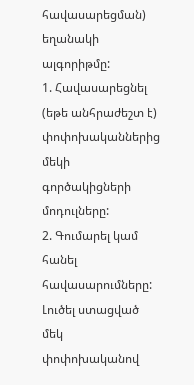հավասարեցման) եղանակի ալգորիթմը:
1. Հավասարեցնել (եթե անհրաժեշտ է) փոփոխականներից մեկի գործակիցների մոդուլները:
2. Գումարել կամ հանել հավասարումները: Լուծել ստացված մեկ փոփոխականով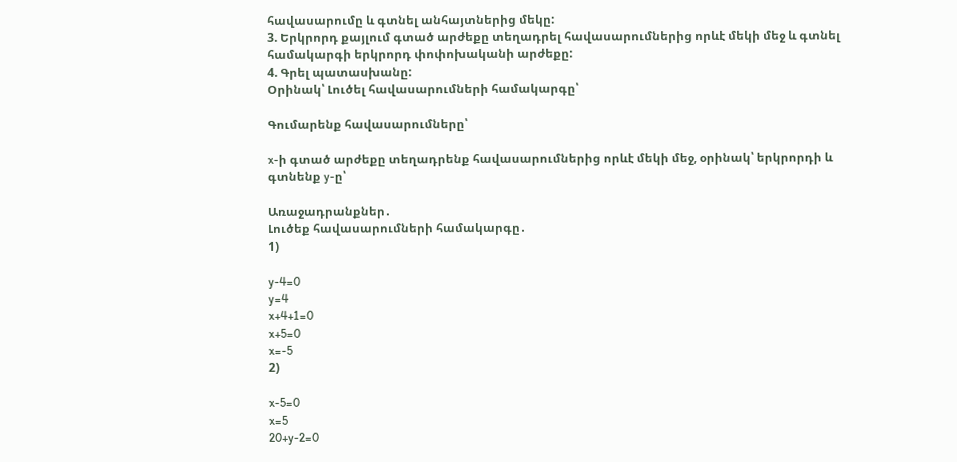հավասարումը և գտնել անհայտներից մեկը:
3. Երկրորդ քայլում գտած արժեքը տեղադրել հավասարումներից որևէ մեկի մեջ և գտնել համակարգի երկրորդ փոփոխականի արժեքը:
4. Գրել պատասխանը:
Օրինակ՝ Լուծել հավասարումների համակարգը՝

Գումարենք հավասարումները՝

x-ի գտած արժեքը տեղադրենք հավասարումներից որևէ մեկի մեջ, օրինակ՝ երկրորդի և գտնենք y-ը՝

Առաջադրանքներ․
Լուծեք հավասարումների համակարգը․
1)

y-4=0
y=4
x+4+1=0
x+5=0
x=-5
2)

x-5=0
x=5
20+y-2=0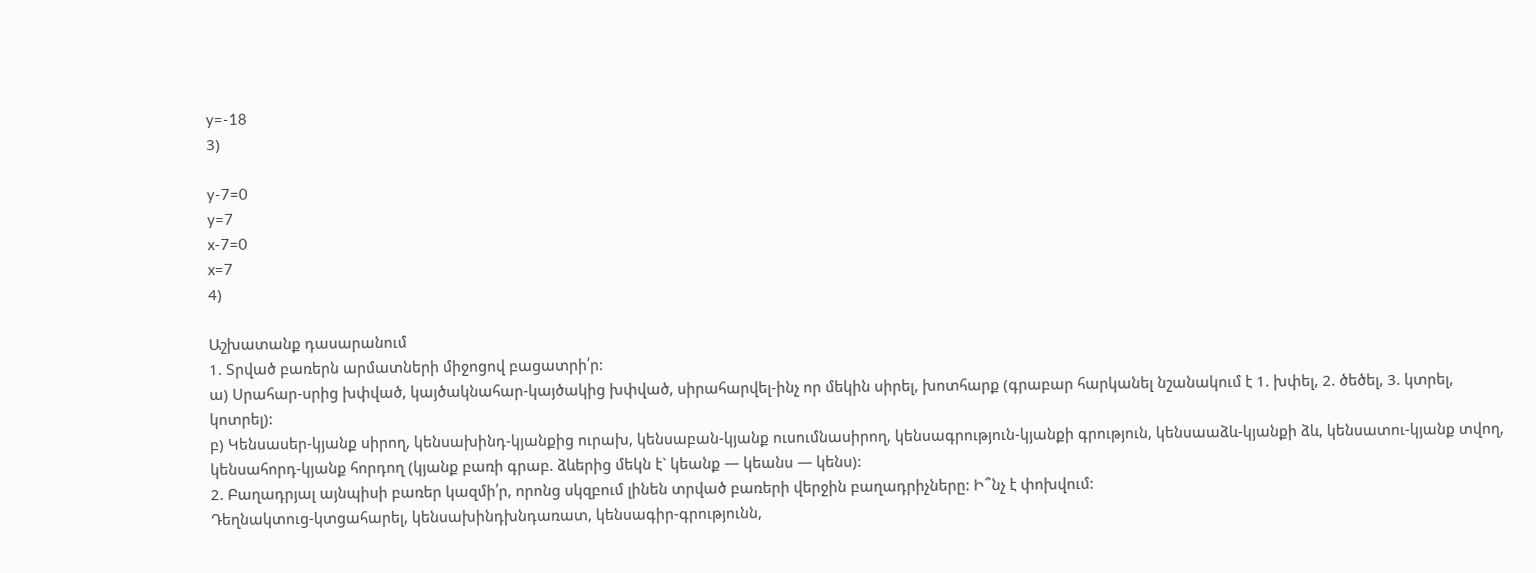y=-18
3)

y-7=0
y=7
x-7=0
x=7
4)

Աշխատանք դասարանում
1. Տրված բառերն արմատների միջոցով բացատրի՛ր:
ա) Սրահար-սրից խփված, կայծակնահար-կայծակից խփված, սիրահարվել-ինչ որ մեկին սիրել, խոտհարք (գրաբար հարկանել նշանակում է 1. խփել, 2. ծեծել, 3. կտրել, կոտրել):
բ) Կենսասեր-կյանք սիրող, կենսախինդ-կյանքից ուրախ, կենսաբան-կյանք ուսումնասիրող, կենսագրություն-կյանքի գրություն, կենսաաձև-կյանքի ձև, կենսատու-կյանք տվող, կենսահորդ-կյանք հորդող (կյանք բառի գրաբ. ձևերից մեկն է` կեանք — կեանս — կենս):
2. Բաղադրյալ այնպիսի բառեր կազմի՛ր, որոնց սկզբում լինեն տրված բառերի վերջին բաղադրիչները: Ի՞նչ է փոխվում:
Դեղնակտուց-կտցահարել, կենսախինդխնդառատ, կենսագիր-գրությունն,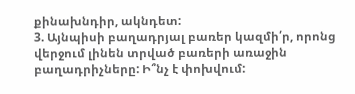քինախնդիր, ակնդետ:
3. Այնպիսի բաղադրյալ բառեր կազմի՛ր, որոնց վերջում լինեն տրված բառերի առաջին բաղադրիչները: Ի՞նչ է փոխվում: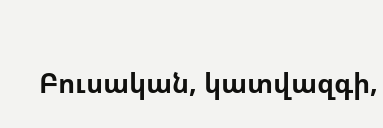Բուսական, կատվազգի,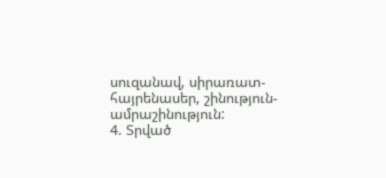սուզանավ, սիրառատ-հայրենասեր, շինություն-ամրաշինություն:
4. Տրված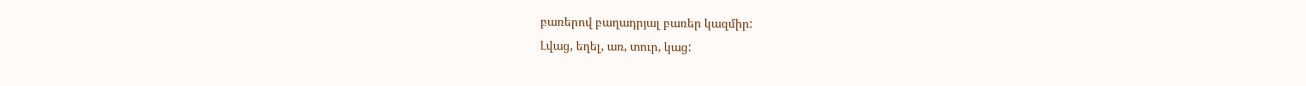բառերով բաղադրյալ բառեր կազմիր:
Լվաց, եղել, առ, տուր, կաց: